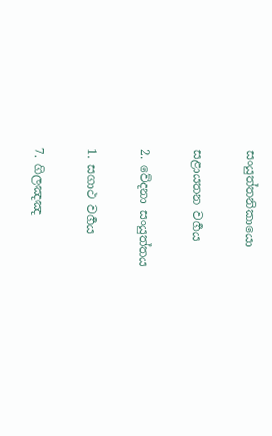සංයුත්තනිකායො

සළායතන වර්‍ගය

2. වේදනා සංයුත්තය

1. සගාථ වර්‍ගය

7. ගිලඤඤ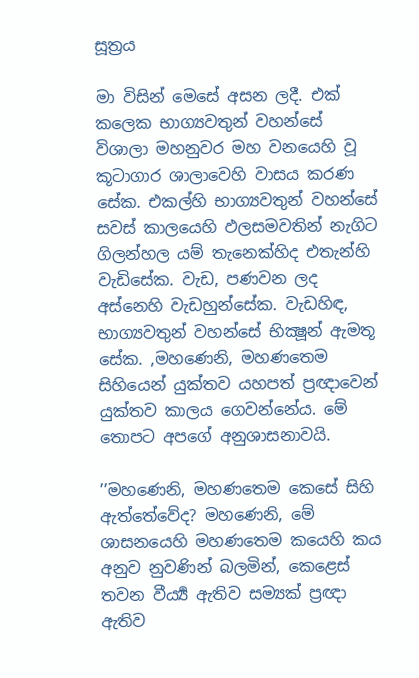සූත්‍රය

මා විසින් මෙසේ අසන ලදී. එක් කලෙක භාග්‍යවතුන් වහන්සේ විශාලා මහනුවර මහ වනයෙහි වූ කූටාගාර ශාලාවෙහි වාසය කරණ සේක. එකල්හි භාග්‍යවතුන් වහන්සේ සවස් කාලයෙහි ඵලසමවතින් නැගිට ගිලන්හල යම් තැනෙක්හිද එතැන්හි වැඩිසේක. වැඩ, පණවන ලද අස්නෙහි වැඩහුන්සේක. වැඩහිඳ, භාග්‍යවතුන් වහන්සේ භික්‍ෂූන් ඇමතූ සේක. ,මහණෙනි, මහණතෙම සිහියෙන් යුක්තව යහපත් ප්‍රඥාවෙන් යුක්තව කාලය ගෙවන්නේය. මේ තොපට අපගේ අනුශාසනාවයි.

’’මහණෙනි, මහණතෙම කෙසේ සිහි ඇත්තේවේද? මහණෙනි, මේ ශාසනයෙහි මහණතෙම කයෙහි කය අනුව නුවණින් බලමින්, කෙළෙස් තවන වීර්‍ය්‍ය ඇතිව සම්‍යක් ප්‍රඥා ඇතිව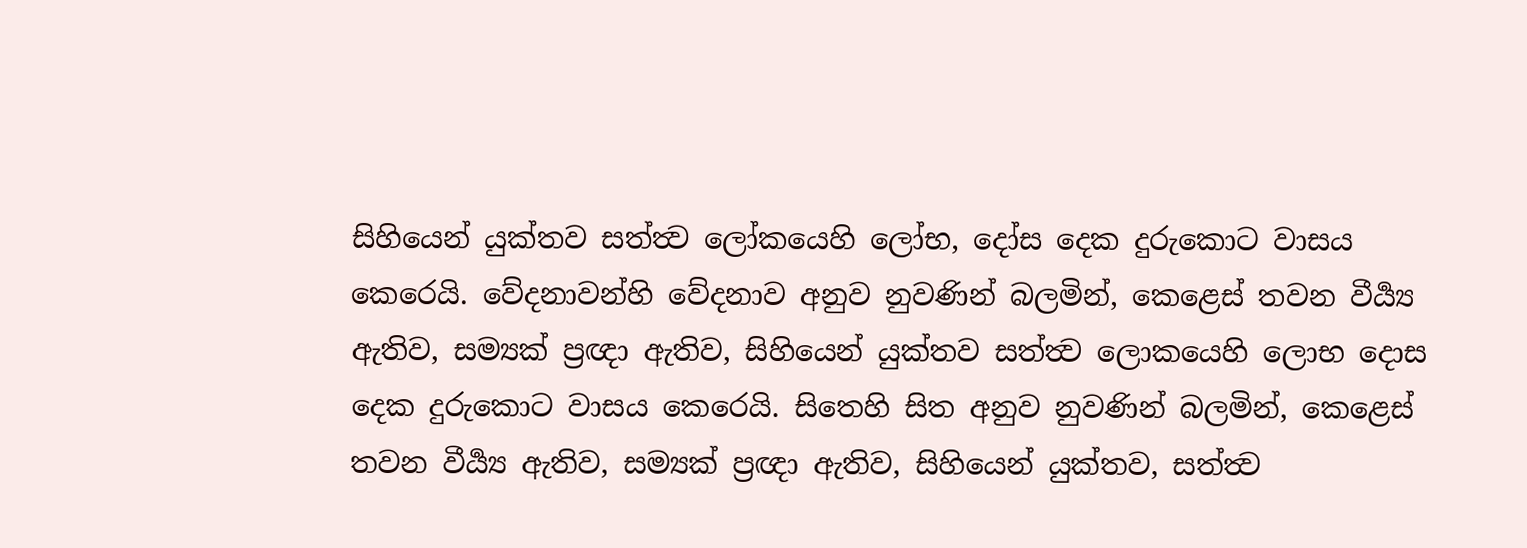සිහියෙන් යුක්තව සත්ත්‍ව ලෝකයෙහි ලෝභ, දෝස දෙක දුරුකොට වාසය කෙරෙයි. වේදනාවන්හි වේදනාව අනුව නුවණින් බලමින්, කෙළෙස් තවන වීර්‍ය්‍ය ඇතිව, සම්‍යක් ප්‍රඥා ඇතිව, සිහියෙන් යුක්තව සත්ත්‍ව ලොකයෙහි ලොභ දොස දෙක දුරුකොට වාසය කෙරෙයි. සිතෙහි සිත අනුව නුවණින් බලමින්, කෙළෙස් තවන වීර්‍ය්‍ය ඇතිව, සම්‍යක් ප්‍රඥා ඇතිව, සිහියෙන් යුක්තව, සත්ත්‍ව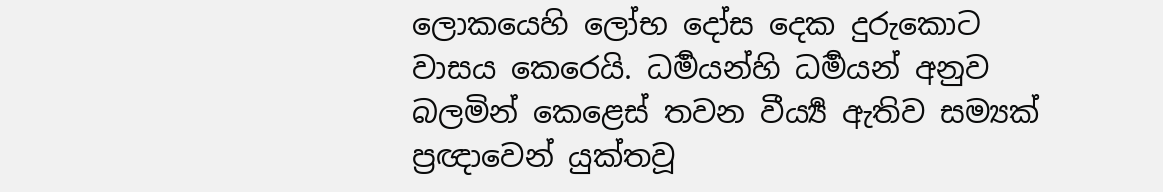ලොකයෙහි ලෝභ දෝස දෙක දුරුකොට වාසය කෙරෙයි. ධර්‍මයන්හි ධර්‍මයන් අනුව බලමින් කෙළෙස් තවන වීර්‍ය්‍ය ඇතිව සම්‍යක් ප්‍රඥාවෙන් යුක්තවූ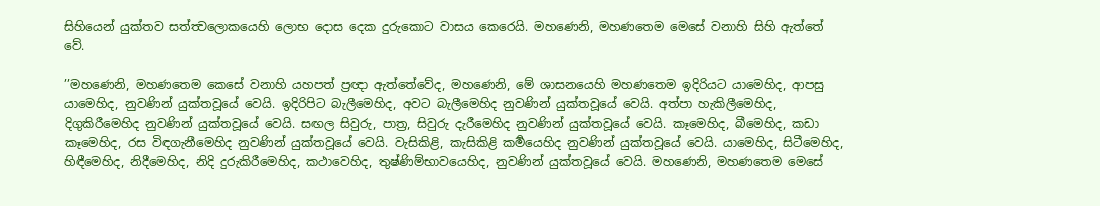සිහියෙන් යුක්තව සත්ත්‍වලොකයෙහි ලොභ දොස දෙක දුරුකොට වාසය කෙරෙයි. මහණෙනි, මහණතෙම මෙසේ වනාහි සිහි ඇත්තේ වේ.

’’මහණෙනි, මහණතෙම කෙසේ වනාහි යහපත් ප්‍රඥා ඇත්තේවේද, මහණෙනි, මේ ශාසනයෙහි මහණතෙම ඉදිරියට යාමෙහිද, ආපසු යාමෙහිද, නුවණින් යුක්තවූයේ වෙයි. ඉදිරිපිට බැලීමෙහිද, අවට බැලීමෙහිද නුවණින් යුක්තවූයේ වෙයි. අත්පා හැකිලීමෙහිද, දිගුකිරීමෙහිද නුවණින් යුක්තවූයේ වෙයි. සඟල සිවුරු, පාත්‍ර, සිවුරු දැරීමෙහිද නුවණින් යුක්තවූයේ වෙයි. කෑමෙහිද, බීමෙහිද, කඩා කෑමෙහිද, රස විඳගැනීමෙහිද නුවණින් යුක්තවූයේ වෙයි. වැසිකිළි, කැසිකිළි කර්‍මයෙහිද නුවණින් යුක්තවූයේ වෙයි. යාමෙහිද, සිටීමෙහිද, හිඳීමෙහිද, නිදීමෙහිද, නිදි දුරුකිරීමෙහිද, කථාවෙහිද, තුෂ්ණිම්භාවයෙහිද, නුවණින් යුක්තවූයේ වෙයි. මහණෙනි, මහණතෙම මෙසේ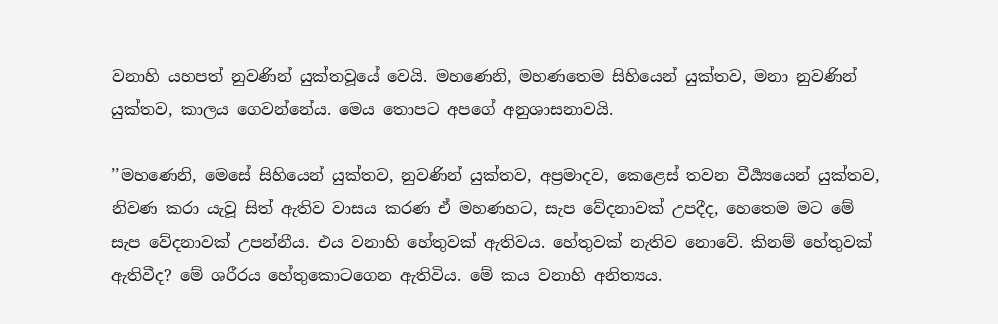වනාහි යහපත් නුවණින් යුක්තවූයේ වෙයි. මහණෙනි, මහණතෙම සිහියෙන් යුක්තව, මනා නුවණින් යුක්තව, කාලය ගෙවන්නේය. මෙය තොපට අපගේ අනුශාසනාවයි.

’’මහණෙනි, මෙසේ සිහියෙන් යුක්තව, නුවණින් යුක්තව, අප්‍රමාදව, කෙළෙස් තවන වීර්‍ය්‍යයෙන් යුක්තව, නිවණ කරා යැවූ සිත් ඇතිව වාසය කරණ ඒ මහණහට, සැප වේදනාවක් උපදීද, හෙතෙම මට මේ සැප වේදනාවක් උපන්නීය. එය වනාහි හේතුවක් ඇතිවය. හේතුවක් නැතිව නොවේ. කිනම් හේතුවක් ඇතිවීද? මේ ශරීරය හේතුකොටගෙන ඇතිවිය. මේ කය වනාහි අනිත්‍යය.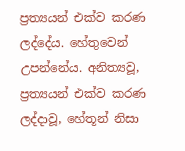ප්‍රත්‍යයන් එක්ව කරණ ලද්දේය. හේතුවෙන් උපන්නේය. අනිත්‍යවූ, ප්‍රත්‍යයන් එක්ව කරණ ලද්දාවූ, හේතූන් නිසා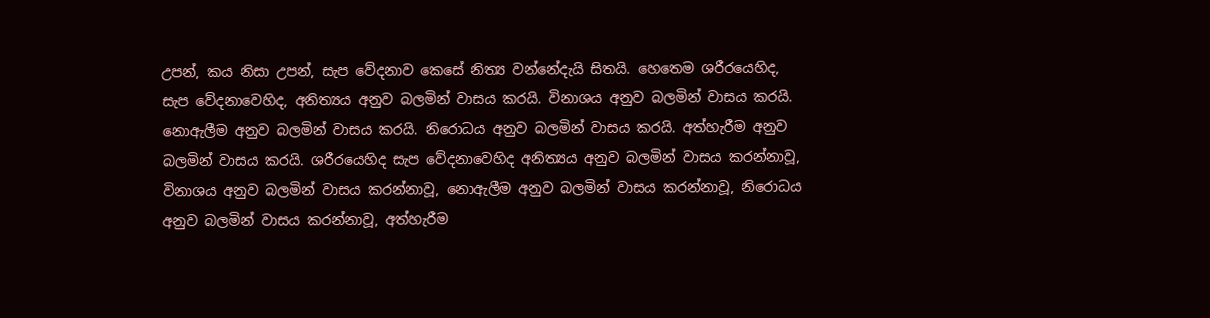උපන්, කය නිසා උපන්, සැප වේදනාව කෙසේ නිත්‍ය වන්නේදැයි සිතයි. හෙතෙම ශරීරයෙහිද, සැප වේදනාවෙහිද, අනිත්‍යය අනුව බලමින් වාසය කරයි. විනාශය අනුව බලමින් වාසය කරයි. නොඇලීම අනුව බලමින් වාසය කරයි. නිරොධය අනුව බලමින් වාසය කරයි. අත්හැරීම අනුව බලමින් වාසය කරයි. ශරීරයෙහිද සැප වේදනාවෙහිද අනිත්‍යය අනුව බලමින් වාසය කරන්නාවූ, විනාශය අනුව බලමින් වාසය කරන්නාවූ, නොඇලීම අනුව බලමින් වාසය කරන්නාවූ, නිරොධය අනුව බලමින් වාසය කරන්නාවූ, අත්හැරීම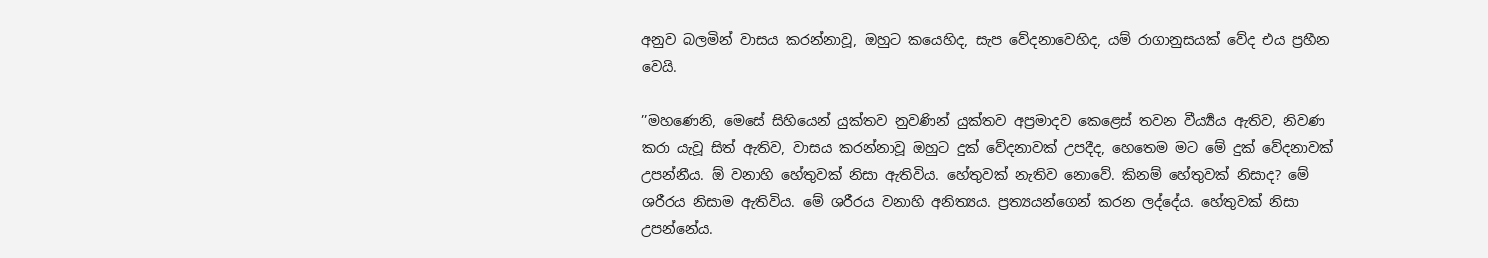අනුව බලමින් වාසය කරන්නාවූ, ඔහුට කයෙහිද, සැප වේදනාවෙහිද, යම් රාගානුසයක් වේද එය ප්‍රහීන වෙයි.

’’මහණෙනි, මෙසේ සිහියෙන් යුක්තව නුවණින් යුක්තව අප්‍රමාදව කෙළෙස් තවන වීර්‍ය්‍යය ඇතිව, නිවණ කරා යැවූ සිත් ඇතිව, වාසය කරන්නාවූ ඔහුට දුක් වේදනාවක් උපදීද, හෙතෙම මට මේ දුක් වේදනාවක් උපන්නීය. ඕ වනාහි හේතුවක් නිසා ඇතිවිය. හේතුවක් නැතිව නොවේ. කිනම් හේතුවක් නිසාද? මේ ශරීරය නිසාම ඇතිවිය. මේ ශරීරය වනාහි අනිත්‍යය. ප්‍රත්‍යයන්ගෙන් කරන ලද්දේය. හේතුවක් නිසා උපන්නේය.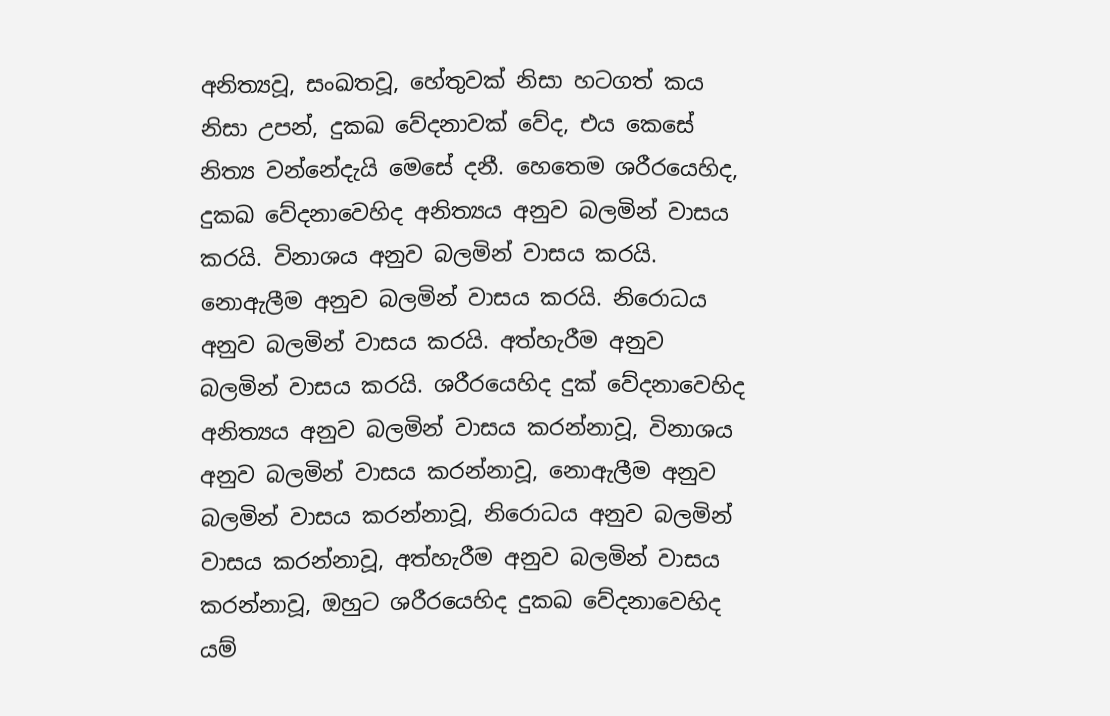අනිත්‍යවූ, සංඛතවූ, හේතුවක් නිසා හටගත් කය නිසා උපන්, දුකඛ වේදනාවක් වේද, එය කෙසේ නිත්‍ය වන්නේදැයි මෙසේ දනී. හෙතෙම ශරීරයෙහිද, දුකඛ වේදනාවෙහිද අනිත්‍යය අනුව බලමින් වාසය කරයි. විනාශය අනුව බලමින් වාසය කරයි. නොඇලීම අනුව බලමින් වාසය කරයි. නිරොධය අනුව බලමින් වාසය කරයි. අත්හැරීම අනුව බලමින් වාසය කරයි. ශරීරයෙහිද දුක් වේදනාවෙහිද අනිත්‍යය අනුව බලමින් වාසය කරන්නාවූ, විනාශය අනුව බලමින් වාසය කරන්නාවූ, නොඇලීම අනුව බලමින් වාසය කරන්නාවූ, නිරොධය අනුව බලමින් වාසය කරන්නාවූ, අත්හැරීම අනුව බලමින් වාසය කරන්නාවූ, ඔහුට ශරීරයෙහිද දුකඛ වේදනාවෙහිද යම්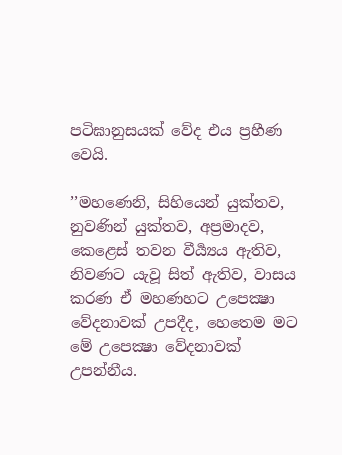පටිඝානුසයක් වේද එය ප්‍රහීණ වෙයි.

’’මහණෙනි, සිහියෙන් යුක්තව, නුවණින් යුක්තව, අප්‍රමාදව, කෙළෙස් තවන වීර්‍ය්‍යය ඇතිව, නිවණට යැවූ සිත් ඇතිව, වාසය කරණ ඒ මහණහට උපෙක්‍ෂා වේදනාවක් උපදීද, හෙතෙම මට මේ උපෙක්‍ෂා වේදනාවක් උපන්නීය.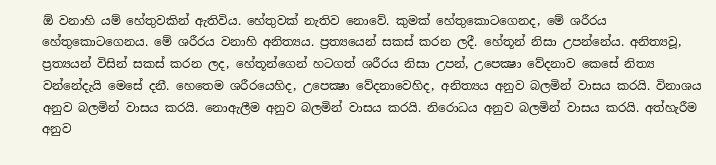ඕ වනාහි යම් හේතුවකින් ඇතිවිය. හේතුවක් නැතිව නොවේ. කුමක් හේතුකොටගෙනද, මේ ශරීරය හේතුකොටගෙනය. මේ ශරීරය වනාහි අනිත්‍යය. ප්‍රත්‍යයෙන් සකස් කරන ලදී. හේතූන් නිසා උපන්නේය. අනිත්‍යවූ, ප්‍රත්‍යයන් විසින් සකස් කරන ලද, හේතූන්ගෙන් හටගත් ශරීරය නිසා උපන්, උපෙක්‍ෂා වේදනාව කෙසේ නිත්‍ය වන්නේදැයි මෙසේ දනී. හෙතෙම ශරීරයෙහිද, උපෙක්‍ෂා වේදනාවෙහිද, අනිත්‍යය අනුව බලමින් වාසය කරයි. විනාශය අනුව බලමින් වාසය කරයි. නොඇලීම අනුව බලමින් වාසය කරයි. නිරොධය අනුව බලමින් වාසය කරයි. අත්හැරීම අනුව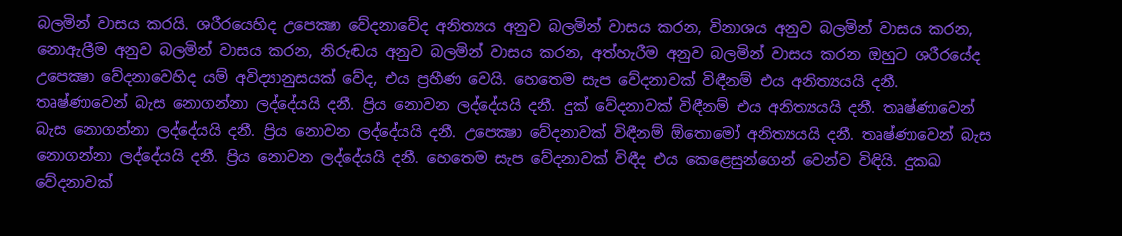බලමින් වාසය කරයි. ශරීරයෙහිද උපෙක්‍ෂා වේදනාවේද අනිත්‍යය අනුව බලමින් වාසය කරන, විනාශය අනුව බලමින් වාසය කරන, නොඇලීම අනුව බලමින් වාසය කරන, නිරුඬය අනුව බලමින් වාසය කරන, අත්හැරීම අනුව බලමින් වාසය කරන ඔහුට ශරීරයේද උපෙක්‍ෂා වේදනාවෙහිද යම් අවිද්‍යානුසයක් වේද, එය ප්‍රහීණ වෙයි. හෙතෙම සැප වේදනාවක් විඳීනම් එය අනිත්‍යයයි දනී. තෘෂ්ණාවෙන් බැස නොගන්නා ලද්දේයයි දනී. ප්‍රිය නොවන ලද්දේයයි දනී. දුක් වේදනාවක් විඳීනම් එය අනිත්‍යයයි දනී. තෘෂ්ණාවෙන් බැස නොගන්නා ලද්දේයයි දනී. ප්‍රිය නොවන ලද්දේයයි දනී. උපෙක්‍ෂා වේදනාවක් විඳීනම් ඕතොමෝ අනිත්‍යයයි දනී. තෘෂ්ණාවෙන් බැස නොගන්නා ලද්දේයයි දනී. ප්‍රිය නොවන ලද්දේයයි දනී. හෙතෙම සැප වේදනාවක් විඳීද එය කෙළෙසුන්ගෙන් වෙන්ව විඳියි. දුකඛ වේදනාවක්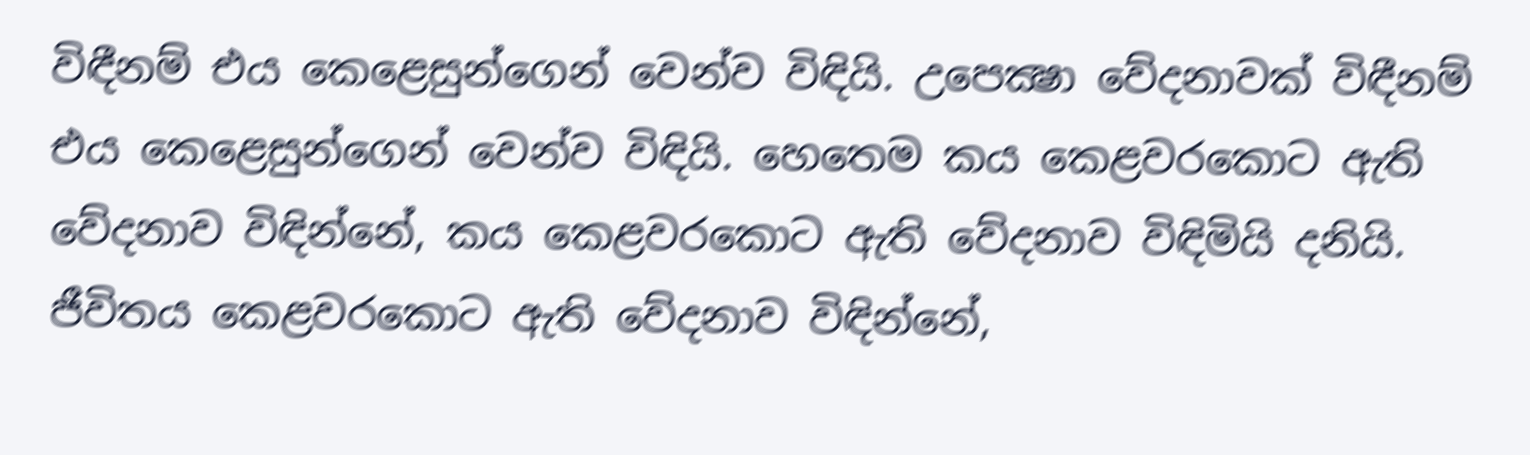විඳීනම් එය කෙළෙසුන්ගෙන් වෙන්ව විඳියි. උපෙක්‍ෂා වේදනාවක් විඳීනම් එය කෙළෙසුන්ගෙන් වෙන්ව විඳියි. හෙතෙම කය කෙළවරකොට ඇති වේදනාව විඳින්නේ, කය කෙළවරකොට ඇති වේදනාව විඳිමියි දනියි. ජීවිතය කෙළවරකොට ඇති වේදනාව විඳින්නේ,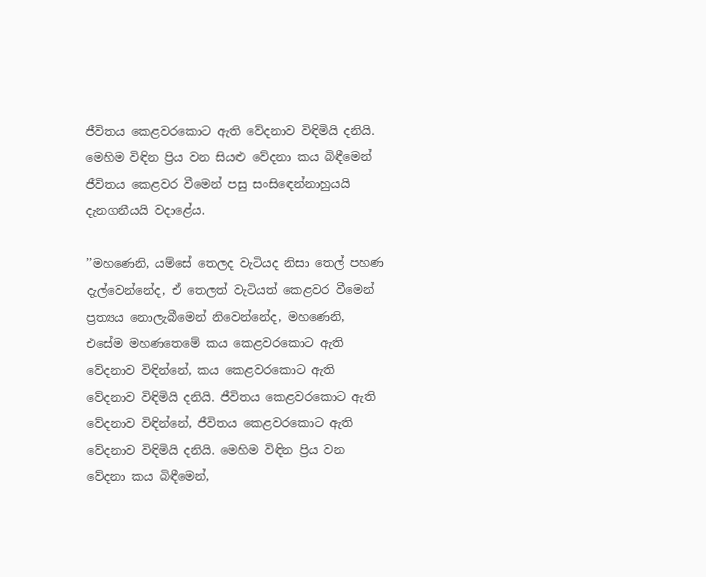ජීවිතය කෙළවරකොට ඇති වේදනාව විඳිමියි දනියි. මෙහිම විඳින ප්‍රිය වන සියළු වේදනා කය බිඳීමෙන් ජීවිතය කෙළවර වීමෙන් පසු සංසිඳෙන්නාහුයයි දැනගනීයයි වදාළේය.

’’මහණෙනි, යම්සේ තෙලද වැටියද නිසා තෙල් පහණ දැල්වෙන්නේද, ඒ තෙලත් වැටියත් කෙළවර වීමෙන් ප්‍රත්‍යය නොලැබීමෙන් නිවෙන්නේද, මහණෙනි, එසේම මහණතෙමේ කය කෙළවරකොට ඇති වේදනාව විඳින්නේ, කය කෙළවරකොට ඇති වේදනාව විඳිමියි දනියි. ජීවිතය කෙළවරකොට ඇති වේදනාව විඳින්නේ, ජීවිතය කෙළවරකොට ඇති වේදනාව විඳිමියි දනියි. මෙහිම විඳින ප්‍රිය වන වේදනා කය බිඳීමෙන්,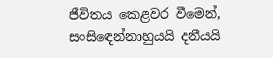ජීවිතය කෙළවර වීමෙන්, සංසිඳෙන්නාහුයයි දනීයයි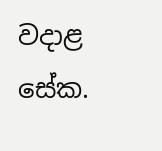වදාළ සේක.